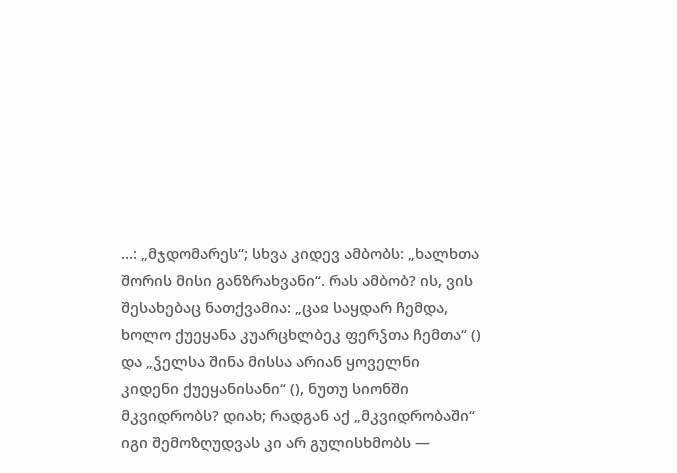...: „მჯდომარეს“; სხვა კიდევ ამბობს: „ხალხთა შორის მისი განზრახვანი“. რას ამბობ? ის, ვის შესახებაც ნათქვამია: „ცაჲ საყდარ ჩემდა, ხოლო ქუეყანა კუარცხლბეკ ფერჴთა ჩემთა“ () და „ჴელსა შინა მისსა არიან ყოველნი კიდენი ქუეყანისანი“ (), ნუთუ სიონში მკვიდრობს? დიახ; რადგან აქ „მკვიდრობაში“ იგი შემოზღუდვას კი არ გულისხმობს —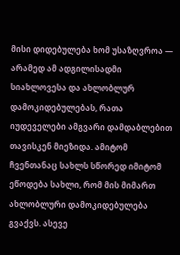მისი დიდებულება ხომ უსაზღვროა — არამედ ამ ადგილისადმი სიახლოვესა და ახლობლურ დამოკიდებულებას, რათა იუდეველები ამგვარი დამდაბლებით თავისკენ მიეზიდა. ამიტომ ჩვენთანაც სახლს სწორედ იმიტომ ეწოდება სახლი, რომ მის მიმართ ახლობლური დამოკიდებულება გვაქვს. ასევე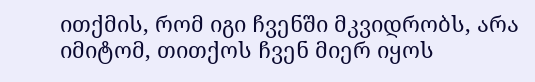ითქმის, რომ იგი ჩვენში მკვიდრობს, არა იმიტომ, თითქოს ჩვენ მიერ იყოს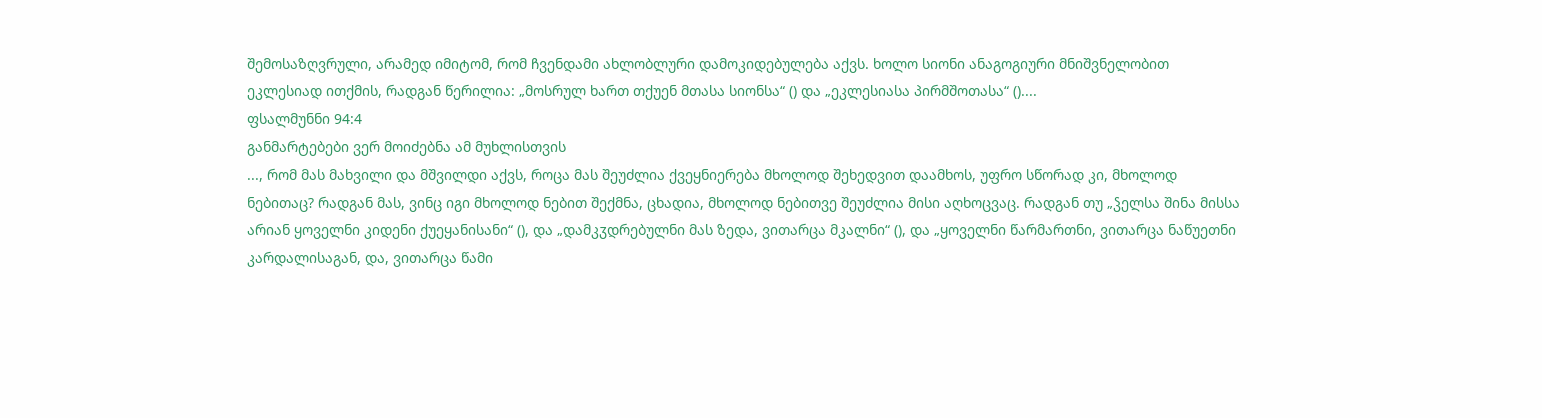შემოსაზღვრული, არამედ იმიტომ, რომ ჩვენდამი ახლობლური დამოკიდებულება აქვს. ხოლო სიონი ანაგოგიური მნიშვნელობით ეკლესიად ითქმის, რადგან წერილია: „მოსრულ ხართ თქუენ მთასა სიონსა“ () და „ეკლესიასა პირმშოთასა“ ()....
ფსალმუნნი 94:4
განმარტებები ვერ მოიძებნა ამ მუხლისთვის
..., რომ მას მახვილი და მშვილდი აქვს, როცა მას შეუძლია ქვეყნიერება მხოლოდ შეხედვით დაამხოს, უფრო სწორად კი, მხოლოდ ნებითაც? რადგან მას, ვინც იგი მხოლოდ ნებით შექმნა, ცხადია, მხოლოდ ნებითვე შეუძლია მისი აღხოცვაც. რადგან თუ „ჴელსა შინა მისსა არიან ყოველნი კიდენი ქუეყანისანი“ (), და „დამკჳდრებულნი მას ზედა, ვითარცა მკალნი“ (), და „ყოველნი წარმართნი, ვითარცა ნაწუეთნი კარდალისაგან, და, ვითარცა წამი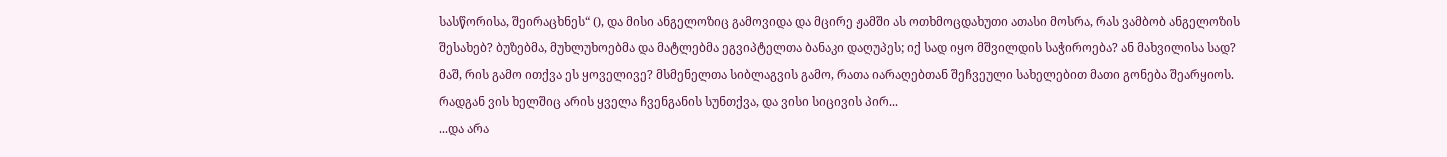სასწორისა, შეირაცხნეს“ (), და მისი ანგელოზიც გამოვიდა და მცირე ჟამში ას ოთხმოცდახუთი ათასი მოსრა, რას ვამბობ ანგელოზის შესახებ? ბუზებმა, მუხლუხოებმა და მატლებმა ეგვიპტელთა ბანაკი დაღუპეს; იქ სად იყო მშვილდის საჭიროება? ან მახვილისა სად?
მაშ, რის გამო ითქვა ეს ყოველივე? მსმენელთა სიბლაგვის გამო, რათა იარაღებთან შეჩვეული სახელებით მათი გონება შეარყიოს. რადგან ვის ხელშიც არის ყველა ჩვენგანის სუნთქვა, და ვისი სიცივის პირ...
...და არა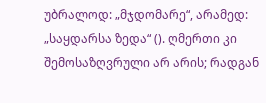უბრალოდ: „მჯდომარე“, არამედ: „საყდარსა ზედა“ (). ღმერთი კი შემოსაზღვრული არ არის; რადგან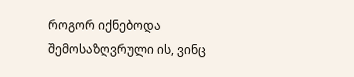როგორ იქნებოდა შემოსაზღვრული ის, ვინც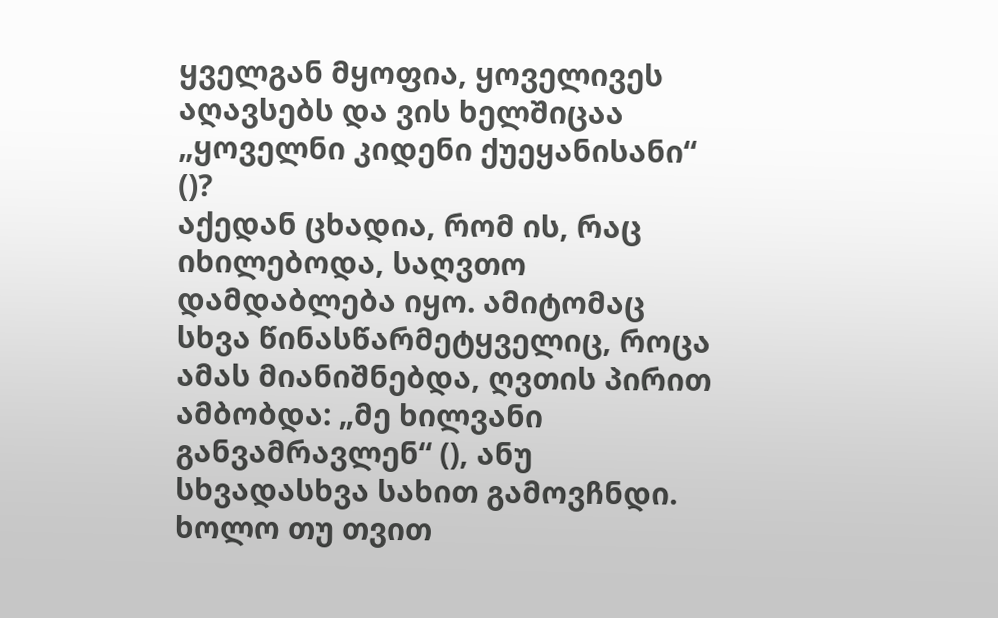ყველგან მყოფია, ყოველივეს აღავსებს და ვის ხელშიცაა „ყოველნი კიდენი ქუეყანისანი“ ()?
აქედან ცხადია, რომ ის, რაც იხილებოდა, საღვთო დამდაბლება იყო. ამიტომაც სხვა წინასწარმეტყველიც, როცა ამას მიანიშნებდა, ღვთის პირით ამბობდა: „მე ხილვანი განვამრავლენ“ (), ანუ სხვადასხვა სახით გამოვჩნდი. ხოლო თუ თვით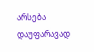არსება დაუფარავად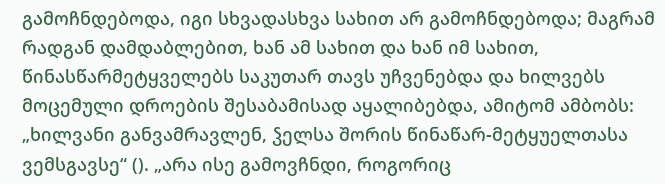გამოჩნდებოდა, იგი სხვადასხვა სახით არ გამოჩნდებოდა; მაგრამ რადგან დამდაბლებით, ხან ამ სახით და ხან იმ სახით, წინასწარმეტყველებს საკუთარ თავს უჩვენებდა და ხილვებს მოცემული დროების შესაბამისად აყალიბებდა, ამიტომ ამბობს: „ხილვანი განვამრავლენ, ჴელსა შორის წინაწარ-მეტყუელთასა ვემსგავსე“ (). „არა ისე გამოვჩნდი, როგორიც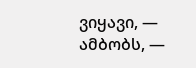ვიყავი, — ამბობს, —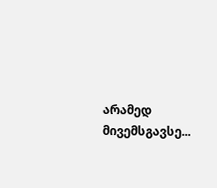არამედ მივემსგავსე...